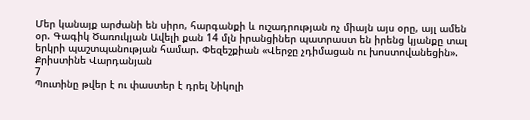Մեր կանայք արժանի են սիրո, հարգանքի և ուշադրության ոչ միայն այս օրը, այլ ամեն օր. Գագիկ Ծառուկյան Ավելի քան 14 մլն իրանցիներ պատրաստ են իրենց կյանքը տալ երկրի պաշտպանության համար. Փեզեշքիան «Վերջը չդիմացան ու խոստովանեցին». Քրիստինե Վարդանյան
7
Պուտինը թվեր է ու փաստեր է դրել Նիկոլի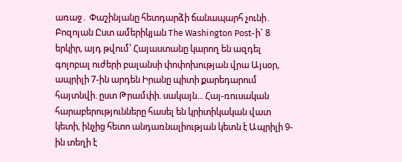առաջ․ Փաշինյանը հետդարձի ճանապարհ չունի․ Բոզոյան Ըստ ամերիկյան The Washington Post-ի` 8 երկիր, այդ թվում՝ Հայաստանը կարող են ազդել գոլոբալ ուժերի բալանսի փոփոխության վրա Այսօր, ապրիլի 7-ին արդեն Իրանը պիտի քարեդարում հայտնվի. ըստ Թրամփի. սակայն... Հայ-ռուսական հարաբերությունները հասել են կրիտիկական վատ կետի, ինչից հետո անդառնալիության կետն է Ապրիլի 9-ին տեղի է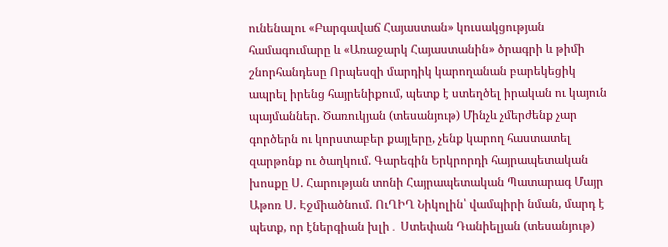ունենալու «Բարգավաճ Հայաստան» կուսակցության համագումարը և «Առաջարկ Հայաստանին» ծրագրի և թիմի շնորհանդեսը Որպեսզի մարդիկ կարողանան բարեկեցիկ ապրել իրենց հայրենիքում, պետք է ստեղծել իրական ու կայուն պայմաններ. Ծառուկյան (տեսանյութ) Մինչև չմերժենք չար գործերն ու կորստաբեր քայլերը, չենք կարող հաստատել զարթոնք ու ծաղկում. Գարեգին Երկրորդի հայրապետական խոսքը Ս. Հարության տոնի Հայրապետական Պատարագ Մայր Աթոռ Ս. Էջմիածնում. ՈւՂԻՂ Նիկոլին՝ վամպիրի նման, մարդ է պետք, որ էներգիան խլի․ Ստեփան Դանիելյան (տեսանյութ)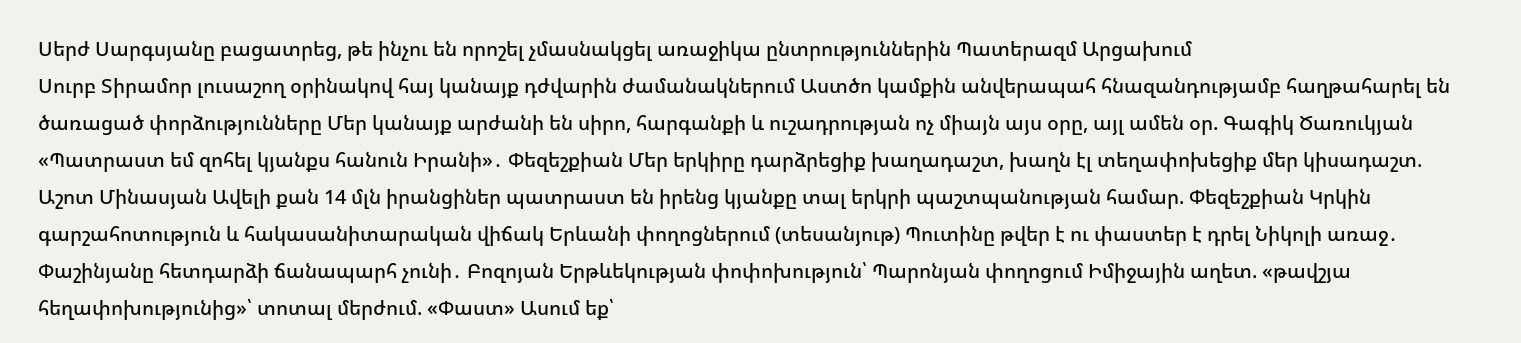Սերժ Սարգսյանը բացատրեց, թե ինչու են որոշել չմասնակցել առաջիկա ընտրություններին Պատերազմ Արցախում
Սուրբ Տիրամոր լուսաշող օրինակով հայ կանայք դժվարին ժամանակներում Աստծո կամքին անվերապահ հնազանդությամբ հաղթահարել են ծառացած փորձությունները Մեր կանայք արժանի են սիրո, հարգանքի և ուշադրության ոչ միայն այս օրը, այլ ամեն օր. Գագիկ Ծառուկյան «Պատրաստ եմ զոհել կյանքս հանուն Իրանի»․ Փեզեշքիան Մեր երկիրը դարձրեցիք խաղադաշտ, խաղն էլ տեղափոխեցիք մեր կիսադաշտ. Աշոտ Մինասյան Ավելի քան 14 մլն իրանցիներ պատրաստ են իրենց կյանքը տալ երկրի պաշտպանության համար. Փեզեշքիան Կրկին գարշահոտություն և հակասանիտարական վիճակ Երևանի փողոցներում (տեսանյութ) Պուտինը թվեր է ու փաստեր է դրել Նիկոլի առաջ․ Փաշինյանը հետդարձի ճանապարհ չունի․ Բոզոյան Երթևեկության փոփոխություն՝ Պարոնյան փողոցում Իմիջային աղետ. «թավշյա հեղափոխությունից»՝ տոտալ մերժում. «Փաստ» Ասում եք՝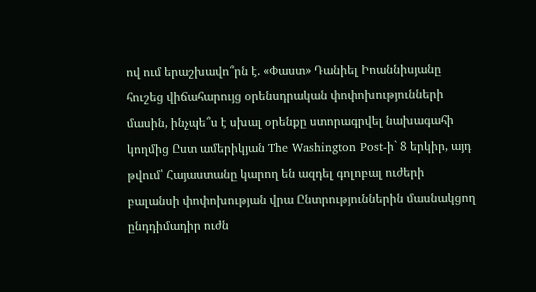ով ում երաշխավո՞րն է. «Փաստ» Դանիել Իոաննիսյանը հուշեց վիճահարույց օրենսդրական փոփոխությունների մասին, ինչպե՞ս է սխալ օրենքը ստորագրվել նախագահի կողմից Ըստ ամերիկյան The Washington Post-ի` 8 երկիր, այդ թվում՝ Հայաստանը կարող են ազդել գոլոբալ ուժերի բալանսի փոփոխության վրա Ընտրություններին մասնակցող ընդդիմադիր ուժն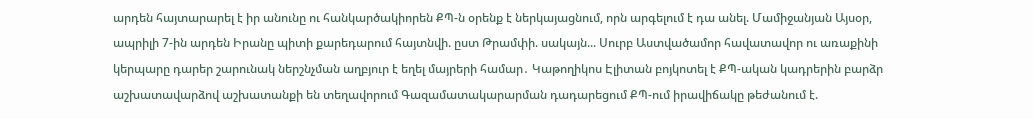արդեն հայտարարել է իր անունը ու հանկարծակիորեն ՔՊ-ն օրենք է ներկայացնում, որն արգելում է դա անել. Մամիջանյան Այսօր, ապրիլի 7-ին արդեն Իրանը պիտի քարեդարում հայտնվի. ըստ Թրամփի. սակայն... Սուրբ Աստվածամոր հավատավոր ու առաքինի կերպարը դարեր շարունակ ներշնչման աղբյուր է եղել մայրերի համար․ Կաթողիկոս Էլիտան բոյկոտել է ՔՊ-ական կադրերին բարձր աշխատավարձով աշխատանքի են տեղավորում Գազամատակարարման դադարեցում ՔՊ-ում իրավիճակը թեժանում է.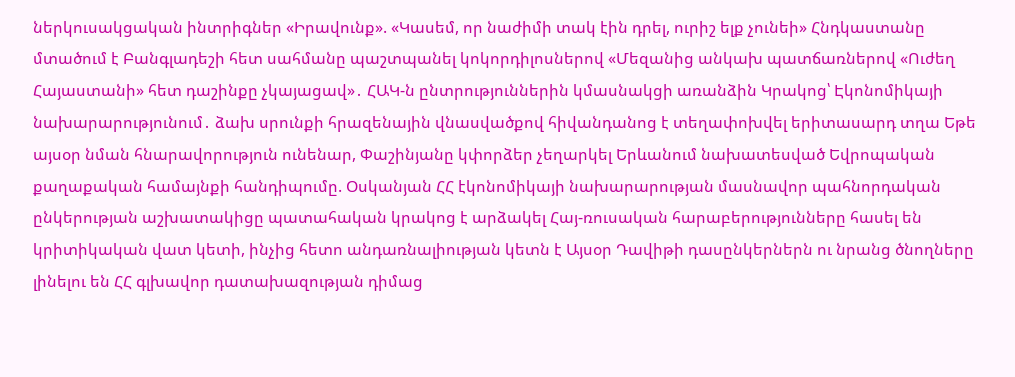ներկուսակցական ինտրիգներ «Իրավունք». «Կասեմ, որ նաժիմի տակ էին դրել, ուրիշ ելք չունեի» Հնդկաստանը մտածում է Բանգլադեշի հետ սահմանը պաշտպանել կոկորդիլոսներով «Մեզանից անկախ պատճառներով «Ուժեղ Հայաստանի» հետ դաշինքը չկայացավ»․ ՀԱԿ-ն ընտրություններին կմասնակցի առանձին Կրակոց՝ Էկոնոմիկայի նախարարությունում․ ձախ սրունքի հրազենային վնասվածքով հիվանդանոց է տեղափոխվել երիտասարդ տղա Եթե այսօր նման հնարավորություն ունենար, Փաշինյանը կփորձեր չեղարկել Երևանում նախատեսված Եվրոպական քաղաքական համայնքի հանդիպումը. Օսկանյան ՀՀ էկոնոմիկայի նախարարության մասնավոր պահնորդական ընկերության աշխատակիցը պատահական կրակոց է արձակել Հայ-ռուսական հարաբերությունները հասել են կրիտիկական վատ կետի, ինչից հետո անդառնալիության կետն է Այսօր Դավիթի դասընկերներն ու նրանց ծնողները լինելու են ՀՀ գլխավոր դատախազության դիմաց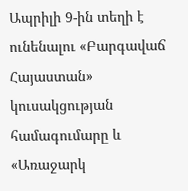Ապրիլի 9-ին տեղի է ունենալու «Բարգավաճ Հայաստան» կուսակցության համագումարը և «Առաջարկ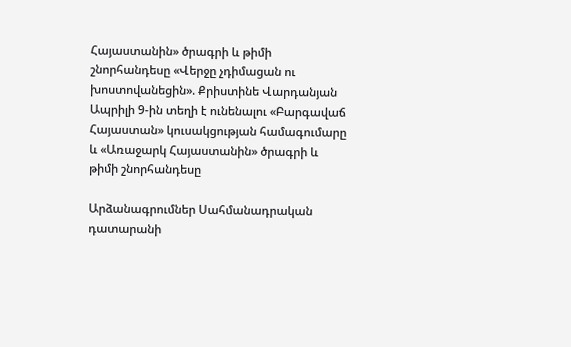Հայաստանին» ծրագրի և թիմի շնորհանդեսը «Վերջը չդիմացան ու խոստովանեցին». Քրիստինե Վարդանյան Ապրիլի 9-ին տեղի է ունենալու «Բարգավաճ Հայաստան» կուսակցության համագումարը և «Առաջարկ Հայաստանին» ծրագրի և թիմի շնորհանդեսը

Արձանագրումներ Սահմանադրական դատարանի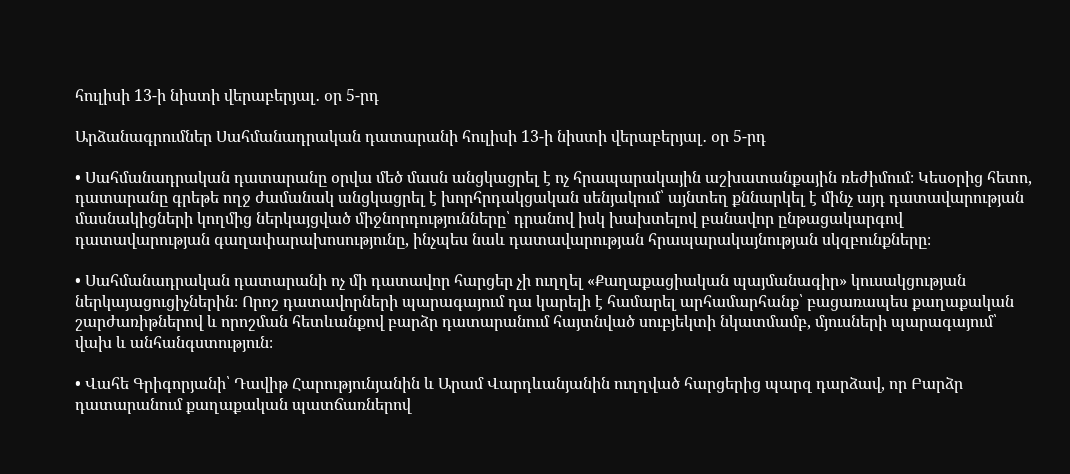հուլիսի 13-ի նիստի վերաբերյալ․ օր 5-րդ

Արձանագրումներ Սահմանադրական դատարանի հուլիսի 13-ի նիստի վերաբերյալ․ օր 5-րդ

• Սահմանադրական դատարանը օրվա մեծ մասն անցկացրել է ոչ հրապարակային աշխատանքային ռեժիմում։ Կեսօրից հետո, դատարանը գրեթե ողջ ժամանակ անցկացրել է խորհրդակցական սենյակում՝ այնտեղ քննարկել է մինչ այդ դատավարության մասնակիցների կողմից ներկայցված միջնորդությունները՝ դրանով իսկ խախտելով բանավոր ընթացակարգով դատավարության գաղափարախոսությունը, ինչպես նաև դատավարության հրապարակայնության սկզբունքները։

• Սահմանադրական դատարանի ոչ մի դատավոր հարցեր չի ուղղել «Քաղաքացիական պայմանագիր» կուսակցության ներկայացուցիչներին։ Որոշ դատավորների պարագայում դա կարելի է համարել արհամարհանք՝ բացառապես քաղաքական շարժառիթներով և որոշման հետևանքով բարձր դատարանում հայտնված սուբյեկտի նկատմամբ, մյուսների պարագայում՝ վախ և անհանգստություն։

• Վահե Գրիգորյանի՝ Դավիթ Հարությունյանին և Արամ Վարդևանյանին ուղղված հարցերից պարզ դարձավ, որ Բարձր դատարանում քաղաքական պատճառներով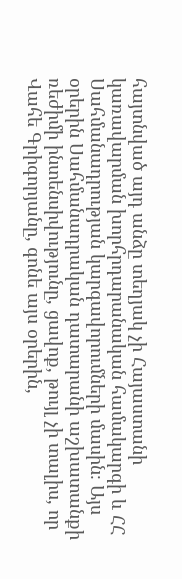հայտնված այդ անձը տեղյակ չի Հայաստանի կառավարման խորհրդարանական համակարգի և ՀՀ Սահմանադրության կարգավորումների մասին։ Այս օրերին Սահմանադրական դատարանի աշխատանքի ռեժիմի ինտենսիվությունը, ցավոք, թույլ չի տալիս, որ Վահե Գրիգորյանը, գոնե այս օրերին,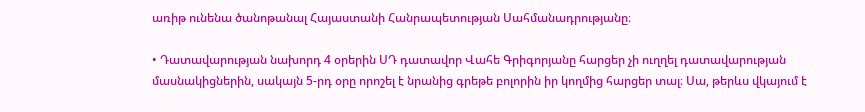առիթ ունենա ծանոթանալ Հայաստանի Հանրապետության Սահմանադրությանը։

• Դատավարության նախորդ 4 օրերին ՍԴ դատավոր Վահե Գրիգորյանը հարցեր չի ուղղել դատավարության մասնակիցներին, սակայն 5-րդ օրը որոշել է նրանից գրեթե բոլորին իր կողմից հարցեր տալ։ Սա, թերևս վկայում է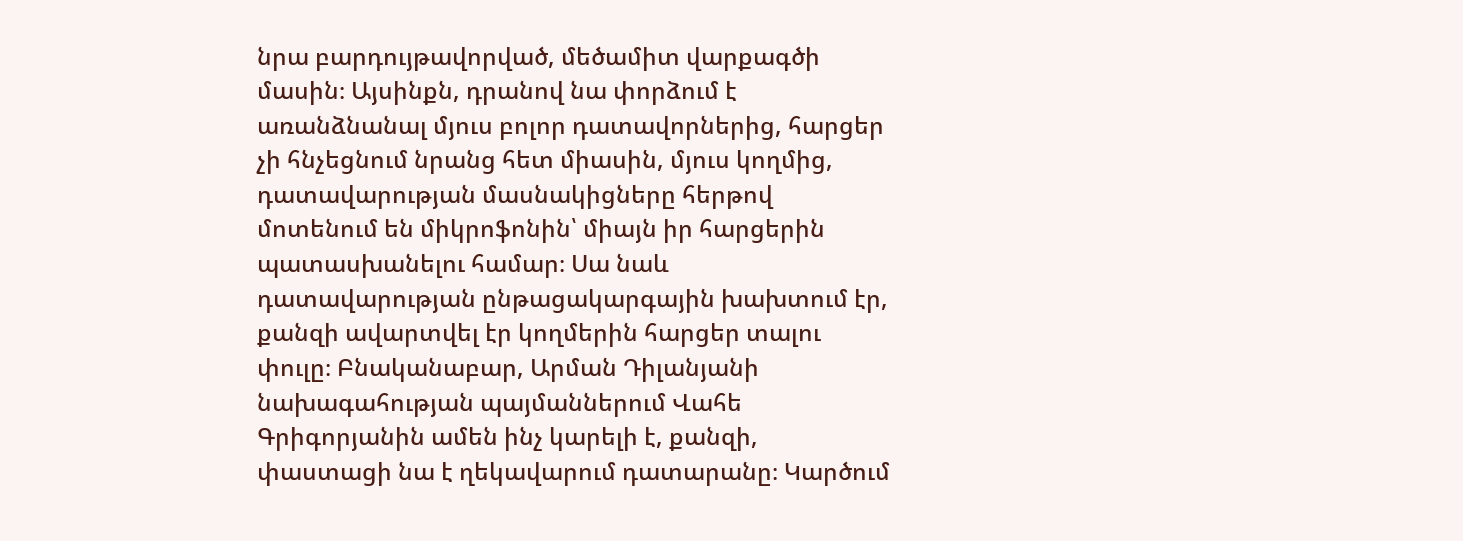նրա բարդույթավորված, մեծամիտ վարքագծի մասին։ Այսինքն, դրանով նա փորձում է առանձնանալ մյուս բոլոր դատավորներից, հարցեր չի հնչեցնում նրանց հետ միասին, մյուս կողմից, դատավարության մասնակիցները հերթով մոտենում են միկրոֆոնին՝ միայն իր հարցերին պատասխանելու համար։ Սա նաև դատավարության ընթացակարգային խախտում էր, քանզի ավարտվել էր կողմերին հարցեր տալու փուլը։ Բնականաբար, Արման Դիլանյանի նախագահության պայմաններում Վահե Գրիգորյանին ամեն ինչ կարելի է, քանզի, փաստացի նա է ղեկավարում դատարանը։ Կարծում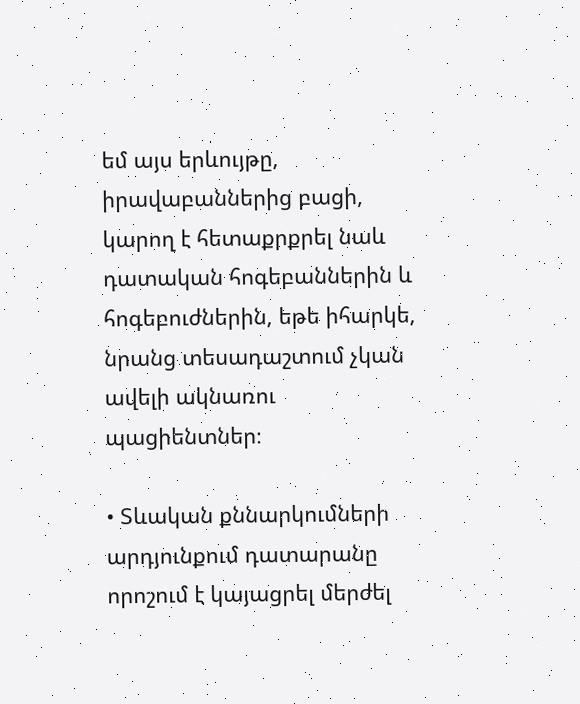եմ այս երևույթը, իրավաբաններից բացի, կարող է հետաքրքրել նաև դատական հոգեբաններին և հոգեբուժներին, եթե իհարկե, նրանց տեսադաշտում չկան ավելի ակնառու պացիենտներ։

• Տևական քննարկումների արդյունքում դատարանը որոշում է կայացրել մերժել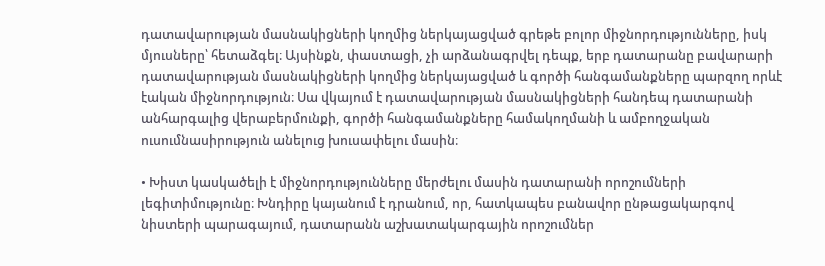դատավարության մասնակիցների կողմից ներկայացված գրեթե բոլոր միջնորդությունները, իսկ մյուսները՝ հետաձգել։ Այսինքն, փաստացի, չի արձանագրվել դեպք, երբ դատարանը բավարարի դատավարության մասնակիցների կողմից ներկայացված և գործի հանգամանքները պարզող որևէ էական միջնորդություն։ Սա վկայում է դատավարության մասնակիցների հանդեպ դատարանի անհարգալից վերաբերմունքի, գործի հանգամանքները համակողմանի և ամբողջական ուսումնասիրություն անելուց խուսափելու մասին։

• Խիստ կասկածելի է միջնորդությունները մերժելու մասին դատարանի որոշումների լեգիտիմությունը։ Խնդիրը կայանում է դրանում, որ, հատկապես բանավոր ընթացակարգով նիստերի պարագայում, դատարանն աշխատակարգային որոշումներ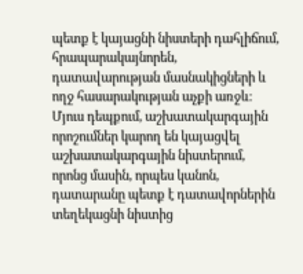պետք է կայացնի նիստերի դահլիճում, հրապարակայնորեն, դատավարության մասնակիցների և ողջ հասարակության աչքի առջև։ Մյուս դեպքում, աշխատակարգային որոշումներ կարող են կայացվել աշխատակարգային նիստերում, որոնց մասին, որպես կանոն, դատարանը պետք է դատավորներին տեղեկացնի նիստից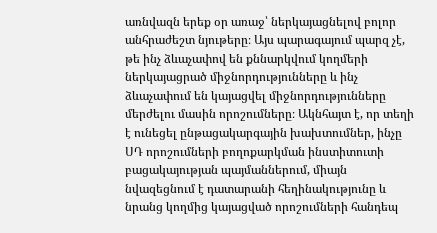առնվազն երեք օր առաջ՝ ներկայացնելով բոլոր անհրաժեշտ նյութերը։ Այս պարագայում պարզ չէ, թե ինչ ձևաչափով են քննարկվում կողմերի ներկայացրած միջնորդությունները և ինչ ձևաչափում են կայացվել միջնորդությունները մերժելու մասին որոշումները։ Ակնհայտ է, որ տեղի է ունեցել ընթացակարգային խախտումներ, ինչը ՍԴ որոշումների բողոքարկման ինստիտուտի բացակայության պայմաններում, միայն նվազեցնում է դատարանի հեղինակությունը և նրանց կողմից կայացված որոշումների հանդեպ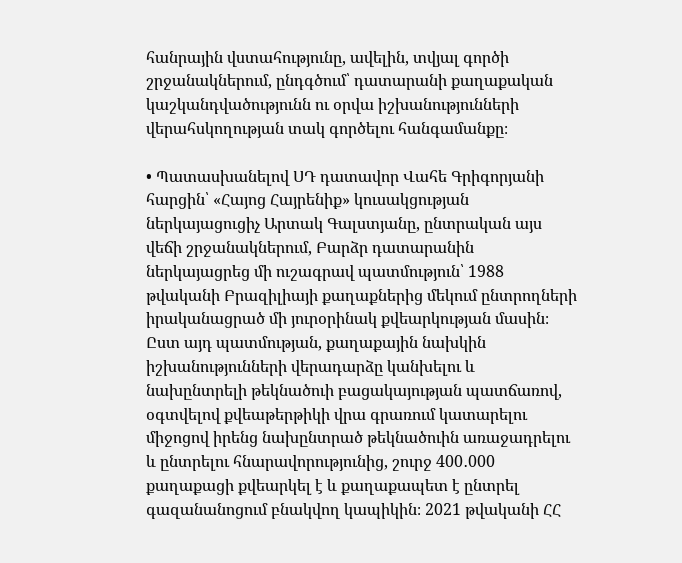հանրային վստահությունը, ավելին, տվյալ գործի շրջանակներում, ընդգծում՝ դատարանի քաղաքական կաշկանդվածությունն ու օրվա իշխանությունների վերահսկողության տակ գործելու հանգամանքը։

• Պատասխանելով ՍԴ դատավոր Վահե Գրիգորյանի հարցին՝ «Հայոց Հայրենիք» կուսակցության ներկայացուցիչ Արտակ Գալստյանը, ընտրական այս վեճի շրջանակներում, Բարձր դատարանին ներկայացրեց մի ուշագրավ պատմություն՝ 1988 թվականի Բրազիլիայի քաղաքներից մեկում ընտրողների իրականացրած մի յուրօրինակ քվեարկության մասին։ Ըստ այդ պատմության, քաղաքային նախկին իշխանությունների վերադարձը կանխելու և նախընտրելի թեկնածուի բացակայության պատճառով, օգտվելով քվեաթերթիկի վրա գրառում կատարելու միջոցով իրենց նախընտրած թեկնածուին առաջադրելու և ընտրելու հնարավորությունից, շուրջ 400․000 քաղաքացի քվեարկել է և քաղաքապետ է ընտրել գազանանոցում բնակվող կապիկին։ 2021 թվականի ՀՀ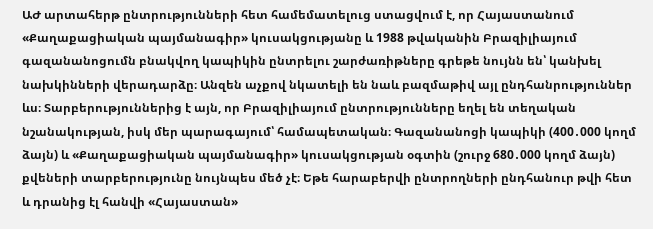ԱԺ արտահերթ ընտրությունների հետ համեմատելուց ստացվում է, որ Հայաստանում «Քաղաքացիական պայմանագիր» կուսակցությանը և 1988 թվականին Բրազիլիայում գազանանոցումն բնակվող կապիկին ընտրելու շարժառիթները գրեթե նույնն են՝ կանխել նախկինների վերադարձը։ Անզեն աչքով նկատելի են նաև բազմաթիվ այլ ընդհանրություններ ևս։ Տարբերություններից է այն, որ Բրազիլիայում ընտրությունները եղել են տեղական նշանակության, իսկ մեր պարագայում՝ համապետական։ Գազանանոցի կապիկի (400․000 կողմ ձայն) և «Քաղաքացիական պայմանագիր» կուսակցության օգտին (շուրջ 680․000 կողմ ձայն) քվեների տարբերությունը նույնպես մեծ չէ։ Եթե հարաբերվի ընտրողների ընդհանուր թվի հետ և դրանից էլ հանվի «Հայաստան»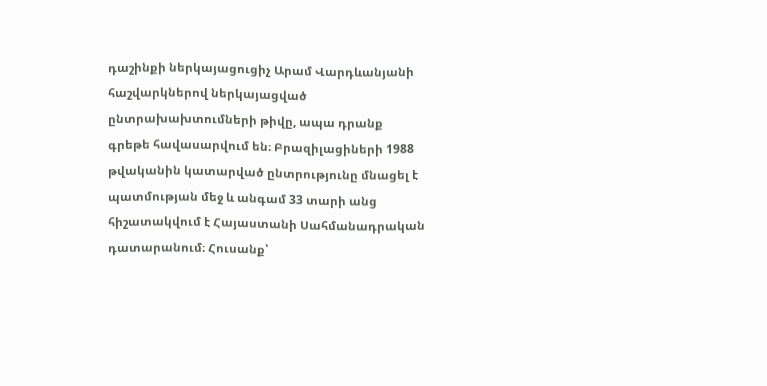դաշինքի ներկայացուցիչ Արամ Վարդևանյանի հաշվարկներով ներկայացված ընտրախախտումների թիվը, ապա դրանք գրեթե հավասարվում են։ Բրազիլացիների 1988 թվականին կատարված ընտրությունը մնացել է պատմության մեջ և անգամ 33 տարի անց հիշատակվում է Հայաստանի Սահմանադրական դատարանում։ Հուսանք՝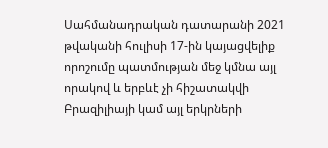Սահմանադրական դատարանի 2021 թվականի հուլիսի 17-ին կայացվելիք որոշումը պատմության մեջ կմնա այլ որակով և երբևէ չի հիշատակվի Բրազիլիայի կամ այլ երկրների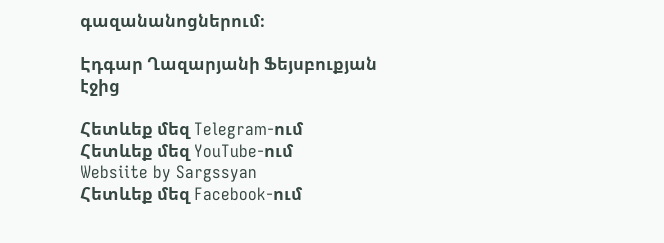գազանանոցներում։

Էդգար Ղազարյանի Ֆեյսբուքյան էջից

Հետևեք մեզ Telegram-ում
Հետևեք մեզ YouTube-ում
Websiite by Sargssyan
Հետևեք մեզ Facebook-ում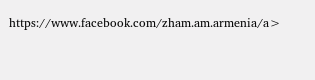https://www.facebook.com/zham.am.armenia/a>